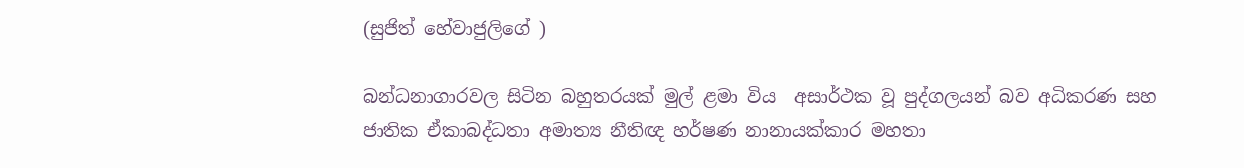(සුජිත් හේවාජුලිගේ )

බන්ධනාගාරවල සිටින බහුතරයක් මුල් ළමා විය  අසාර්ථක වූ පුද්ගලයන් බව අධිකරණ සහ ජාතික ඒකාබද්ධතා අමාත්‍ය නීතිඥ හර්ෂණ නානායක්කාර මහතා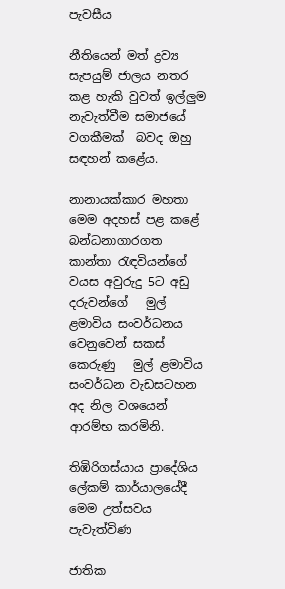පැවසීය

නීතියෙන් මත් ද්‍රව්‍ය සැපයුම් ජාලය නතර  කළ හැකි වුවත් ඉල්ලුම නැවැත්වීම සමාජයේ වගකීමක්  බවද ඔහු සඳහන් කළේය.

නානායක්කාර මහතා මෙම අදහස් පළ කළේ බන්ධනාගාරගත කාන්තා රැඳවියන්ගේ  වයස අවුරුදු 5ට අඩු දරුවන්ගේ   මුල් ළමාවිය සංවර්ධනය වෙනුවෙන් සකස් කෙරුණු   මුල් ළමාවිය සංවර්ධන වැඩසටහන අද නිල වශයෙන් ආරම්භ කරමිනි.

තිඹිරිගස්යාය ප්‍රාදේශිය ලේකම් කාර්යාලයේදී  මෙම උත්සවය පැවැත්විණ

ජාතික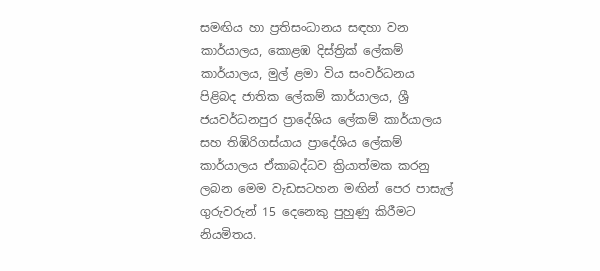සමඟිය හා ප්‍රතිසංධානය සඳහා වන කාර්යාලය, කොළඹ දිස්ත්‍රික් ලේකම් කාර්යාලය, මුල් ළමා විය සංවර්ධනය පිළිබද ජාතික ලේකම් කාර්යාලය, ශ්‍රී ජයවර්ධනපුර ප්‍රාදේශිය ලේකම් කාර්යාලය සහ තිඹිරිගස්යාය ප්‍රාදේශිය ලේකම් කාර්යාලය ඒකාබද්ධව ක්‍රියාත්මක කරනු ලබන මෙම වැඩසටහන මඟින් පෙර පාසැල් ගුරුවරුන් 15 දෙනෙකු පුහුණු කිරීමට නියමිතය.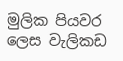මුලික පියවර ලෙස වැලිකඩ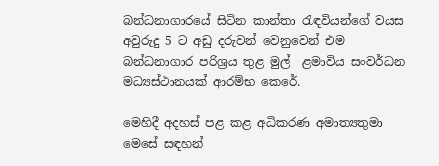බන්ධනාගාරයේ සිටින කාන්තා රැඳවියන්ගේ වයස අවුරුදු 5 ට අඩු දරුවන් වෙනුවෙන් එම බන්ධනාගාර පරිශ්‍රය තුළ මුල්  ළමාවිය සංවර්ධන මධ්‍යස්ථානයක් ආරම්භ කෙරේ.

මෙහිදී අදහස් පළ කළ අධිකරණ අමාත්‍යතුමා මෙසේ සඳහන්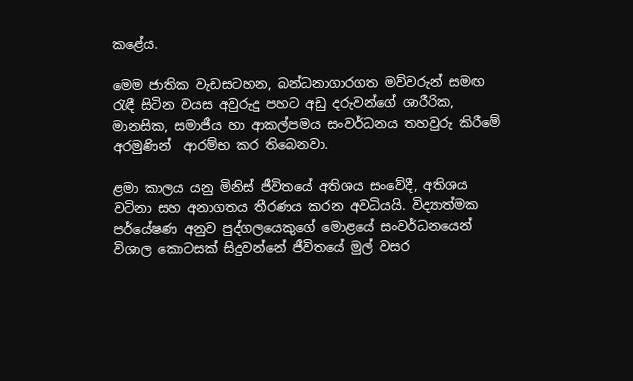කළේය.

මෙම ජාතික වැඩසටහන, බන්ධනාගාරගත මව්වරුන් සමඟ රැඳී සිටින වයස අවුරුදු පහට අඩු දරුවන්ගේ ශාරීරික, මානසික, සමාජීය හා ආකල්පමය සංවර්ධනය තහවුරු කිරීමේ අරමුණින්  ආරම්භ කර තිබෙනවා.

ළමා කාලය යනු මිනිස් ජීවිතයේ අතිශය සංවේදී, අතිශය වටිනා සහ අනාගතය තීරණය කරන අවධියයි. විද්‍යාත්මක පර්යේෂණ අනුව පුද්ගලයෙකුගේ මොළයේ සංවර්ධනයෙන් විශාල කොටසක් සිදුවන්නේ ජීවිතයේ මුල් වසර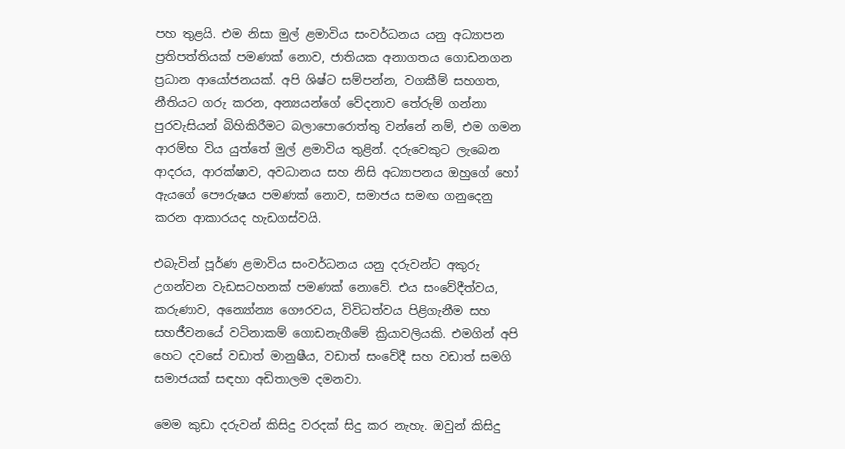පහ තුළයි. එම නිසා මුල් ළමාවිය සංවර්ධනය යනු අධ්‍යාපන ප්‍රතිපත්තියක් පමණක් නොව, ජාතියක අනාගතය ගොඩනගන ප්‍රධාන ආයෝජනයක්. අපි ශිෂ්ට සම්පන්න, වගකීම් සහගත, නීතියට ගරු කරන, අන්‍යයන්ගේ වේදනාව තේරුම් ගන්නා පුරවැසියන් බිහිකිරීමට බලාපොරොත්තු වන්නේ නම්, එම ගමන ආරම්භ විය යුත්තේ මුල් ළමාවිය තුළින්. දරුවෙකුට ලැබෙන ආදරය, ආරක්ෂාව, අවධානය සහ නිසි අධ්‍යාපනය ඔහුගේ හෝ ඇයගේ පෞරුෂය පමණක් නොව, සමාජය සමඟ ගනුදෙනු කරන ආකාරයද හැඩගස්වයි.

එබැවින් පූර්ණ ළමාවිය සංවර්ධනය යනු දරුවන්ට අකුරු උගන්වන වැඩසටහනක් පමණක් නොවේ. එය සංවේදීත්වය, කරුණාව, අන්‍යෝන්‍ය ගෞරවය, විවිධත්වය පිළිගැනීම සහ සහජීවනයේ වටිනාකම් ගොඩනැගීමේ ක්‍රියාවලියකි. එමගින් අපි හෙට දවසේ වඩාත් මානුෂීය, වඩාත් සංවේදී සහ වඩාත් සමගි සමාජයක් සඳහා අඩිතාලම දමනවා.

මෙම කුඩා දරුවන් කිසිදු වරදක් සිදු කර නැහැ. ඔවුන් කිසිදු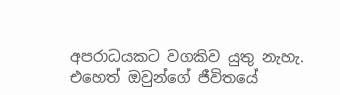අපරාධයකට වගකිව යුතු නැහැ. එහෙත් ඔවුන්ගේ ජීවිතයේ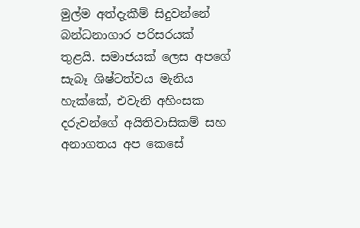මුල්ම අත්දැකීම් සිදුවන්නේ බන්ධනාගාර පරිසරයක් තුළයි. සමාජයක් ලෙස අපගේ සැබෑ ශිෂ්ටත්වය මැනිය හැක්කේ, එවැනි අහිංසක දරුවන්ගේ අයිතිවාසිකම් සහ අනාගතය අප කෙසේ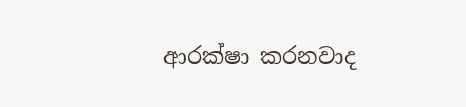ආරක්ෂා කරනවාද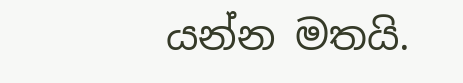යන්න මතයි.